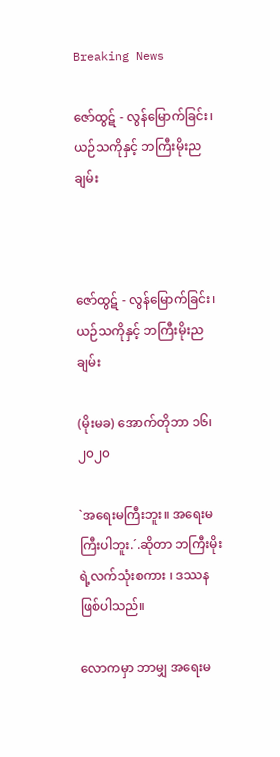Breaking News

ဇော်ထွဋ် - လွန်မြောက်ခြင်း၊ ယဉ်သကိုနှင့် ဘကြီးမိုးညချမ်း



ဇော်ထွဋ် - လွန်မြောက်ခြင်း၊ ယဉ်သကိုနှင့် ဘကြီးမိုးညချမ်း

(မိုးမခ) အောက်တိုဘာ ၁၆၊ ၂၀၂၀

`အရေးမကြီးဘူး။ အရေးမကြီးပါဘူး.´.ဆိုတာ ဘကြီးမိုးရဲ့လက်သုံးစကား ၊ ဒဿနဖြစ်ပါသည်။

လောကမှာ ဘာမျှ အရေးမ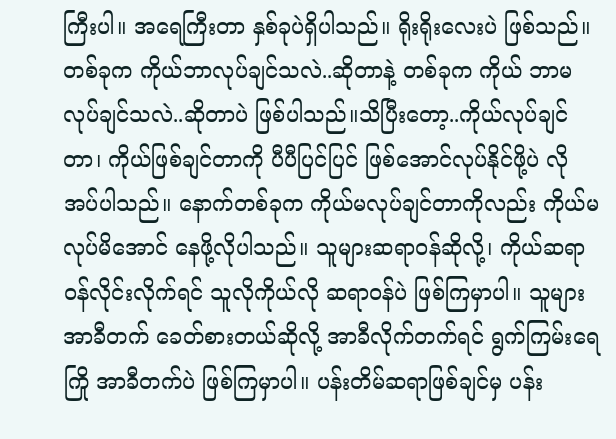ကြီးပါ။ အရေကြီးတာ နှစ်ခုပဲရှိပါသည်။ ရိုးရိုးလေးပဲ ဖြစ်သည်။တစ်ခုက ကိုယ်ဘာလုပ်ချင်သလဲ..ဆိုတာနဲ့ တစ်ခုက ကိုယ် ဘာမလုပ်ချင်သလဲ..ဆိုတာပဲ ဖြစ်ပါသည်။သိပြီးတော့..ကိုယ်လုပ်ချင်တာ၊ ကိုယ်ဖြစ်ချင်တာကို ပီပီပြင်ပြင် ဖြစ်အောင်လုပ်နိုင်ဖို့ပဲ လိုအပ်ပါသည်။ နောက်တစ်ခုက ကိုယ်မလုပ်ချင်တာကိုလည်း ကိုယ်မလုပ်မိအောင် နေဖို့လိုပါသည်။ သူများဆရာဝန်ဆိုလို့၊ ကိုယ်ဆရာဝန်လိုင်းလိုက်ရင် သူလိုကိုယ်လို ဆရာဝန်ပဲ ဖြစ်ကြမှာပါ။ သူများ အာခီတက် ခေတ်စားတယ်ဆိုလို့ အာခီလိုက်တက်ရင် ရွက်ကြမ်းရေကြို အာခီတက်ပဲ ဖြစ်ကြမှာပါ။ ပန်းတိမ်ဆရာဖြစ်ချင်မှ ပန်း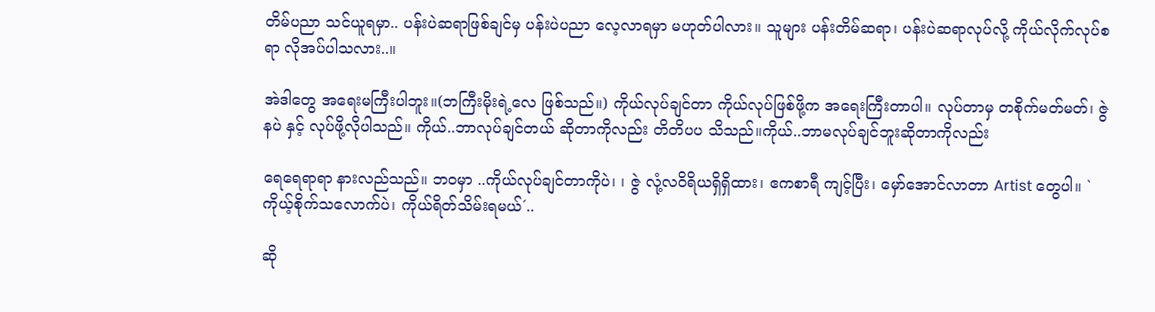တိမ်ပညာ သင်ယူရမှာ.. ပန်းပဲဆရာဖြစ်ချင်မှ ပန်းပဲပညာ လေ့လာရမှာ မဟုတ်ပါလား။ သူများ ပန်းတိမ်ဆရာ၊ ပန်းပဲဆရာလုပ်လို့ ကိုယ်လိုက်လုပ်စရာ လိုအပ်ပါသလား..။

အဲဒါတွေ အရေးမကြီးပါဘူး။(ဘကြီးမိုးရဲ့လေ ဖြစ်သည်။) ကိုယ်လုပ်ချင်တာ ကိုယ်လုပ်ဖြစ်ဖို့က အရေးကြီးတာပါ။ လုပ်တာမှ တစိုက်မတ်မတ်၊ ဇွဲနပဲ နှင့် လုပ်ဖို့လိုပါသည်။ ကိုယ်..ဘာလုပ်ချင်တယ် ဆိုတာကိုလည်း တိတိပပ သိသည်။ကိုယ်..ဘာမလုပ်ချင်ဘူးဆိုတာကိုလည်း

ရေရေရာရာ နားလည်သည်။ ဘဝမှာ ..ကိုယ်လုပ်ချင်တာကိုပဲ၊ ၊ ဇွဲ လုံ့လဝိရိယရှိရှိထား၊ ဧကစာရီ ကျင့်ပြီး၊ မှော်အောင်လာတာ Artist တွေပါ။ `ကိုယ့်စိုက်သလောက်ပဲ၊ ကိုယ်ရိတ်သိမ်းရမယ်´..

ဆို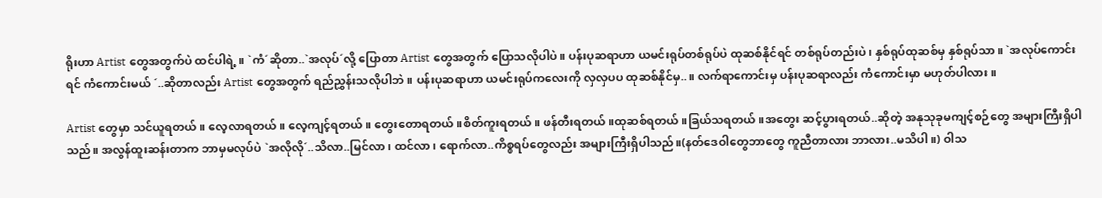ရိုးဟာ Artist တွေအတွက်ပဲ ထင်ပါရဲ့။ `ကံ´ဆိုတာ..`အလုပ်´လို့ ပြောတာ Artist တွေအတွက် ပြောသလိုပါပဲ။ ပန်းပုဆရာဟာ ယမင်းရုပ်တစ်ရုပ်ပဲ ထုဆစ်နိုင်ရင် တစ်ရုပ်တည်းပဲ၊ နှစ်ရုပ်ထုဆစ်မှ နှစ်ရုပ်သာ။ `အလုပ်ကောင်းရင် ကံကောင်းမယ် ´..ဆိုတာလည်း Artist တွေအတွက် ရည်ညွှန်းသလိုပါဘဲ။ ပန်းပုဆရာဟာ ယမင်းရုပ်ကလေးကို လှလှပပ ထုဆစ်နိုင်မှ..။ လက်ရာကောင်းမှ ပန်းပုဆရာလည်း ကံကောင်းမှာ မဟုတ်ပါလား။

Artist တွေမှာ သင်ယူရတယ်။ လေ့လာရတယ်။ လေ့ကျင့်ရတယ်။ တွေးတောရတယ်။စိတ်ကူးရတယ်။ ဖန်တီးရတယ်။ထုဆစ်ရတယ်။ခြယ်သရတယ်။အတွေး ဆင့်ပွားရတယ်..ဆိုတဲ့ အနုသုခုမကျင့်စဉ်တွေ အများကြီးရှိပါသည်။ အလွန်ထူးဆန်းတာက ဘာမှမလုပ်ပဲ `အလိုလို´..သိလာ..မြင်လာ၊ ထင်လာ၊ ရောက်လာ..ကိစ္စရပ်တွေလည်း အများကြီးရှိပါသည်။(နတ်ဒေဝါတွေဘာတွေ ကူညီတာလား ဘာလား..မသိပါ။) ဝါသ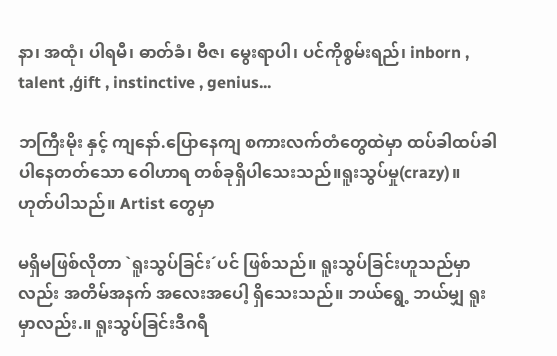နာ၊ အထုံ၊ ပါရမီ၊ ဓာတ်ခံ၊ ဗီဇ၊ မွေးရာပါ၊ ပင်ကိုစွမ်းရည်၊ inborn , talent ,ģift , instinctive , genius...

ဘကြီးမိုး နှင့် ကျနော်.ပြောနေကျ စကားလက်တံတွေထဲမှာ ထပ်ခါထပ်ခါ ပါနေတတ်သော ဝေါဟာရ တစ်ခုရှိပါသေးသည်။ရူးသွပ်မှု(crazy)။ ဟုတ်ပါသည်။ Artist တွေမှာ

မရှိမဖြစ်လိုတာ `ရူးသွပ်ခြင်း´ပင် ဖြစ်သည်။ ရူးသွပ်ခြင်းဟူသည်မှာလည်း အတိမ်အနက် အလေးအပေါ့ ရှိသေးသည်။ ဘယ်ရွေ့ ဘယ်မျှ ရူးမှာလည်း.။ ရူးသွပ်ခြင်းဒီဂရီ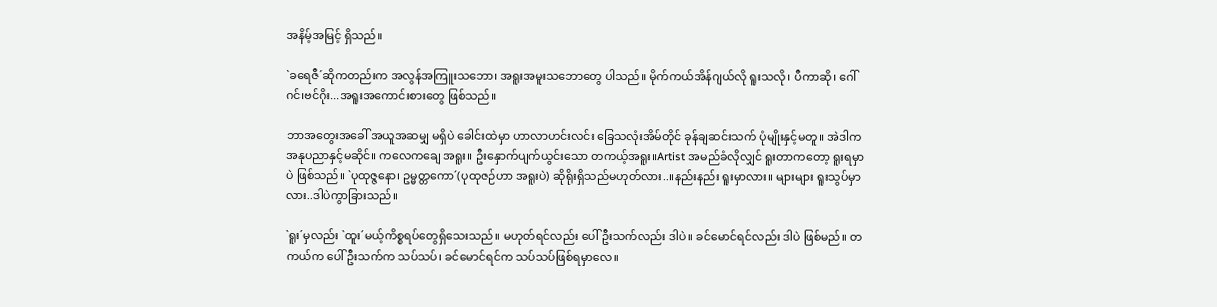အနိမ့်အမြင့် ရှိသည်။

`ခရေဇီ´ဆိုကတည်းက အလွန်အကြူးသဘော၊ အရူးအမူးသဘောတွေ ပါသည်။ မိုက်ကယ်အိန်ဂျယ်လို ရူးသလို၊ ပီကာဆို၊ ဂေါ်ဂင်၊ဗင်ဂိုး...အရူးအကောင်းစားတွေ ဖြစ်သည်။

ဘာအတွေးအခေါ် အယူအဆမျှ မရှိပဲ ခေါင်းထဲမှာ ဟာလာဟင်းလင်း ခြေသလုံးအိမ်တိုင် ခုန်ချဆင်းသက် ပုံမျိုးနှင့်မတူ။ အဲဒါက အနုပညာနှင့်မဆိုင်။ ကလေကချေ အရူး။ ဦးနှောက်ပျက်ယွင်းသော တကယ့်အရူး။Artist အမည်ခံလိုလျှင် ရူးတာကတော့ ရူးရမှာပဲ ဖြစ်သည်။ `ပုထုဇ္ဇနော၊ ဥမ္မတ္တကော´(ပုထုဇဉ်ဟာ အရူးပဲ) ဆိုရိုးရှိသည်မဟုတ်လား..။နည်းနည်း ရူးမှာလား။ များများ ရူးသွပ်မှာလား..ဒါပဲကွာခြားသည်။

`ရူး´မှလည်း `ထူး´မယ့်ကိစ္စရပ်တွေရှိသေးသည်။ မဟုတ်ရင်လည်း ပေါ်ဦးသက်လည်း ဒါပဲ။ ခင်မောင်ရင်လည်း ဒါပဲ ဖြစ်မည်။ တကယ်က ပေါ်ဦးသက်က သပ်သပ်၊ ခင်မောင်ရင်က သပ်သပ်ဖြစ်ရမှာလေ။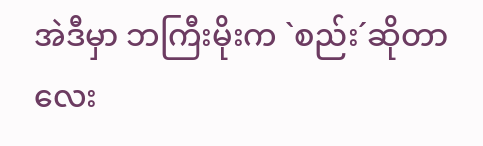အဲဒီမှာ ဘကြီးမိုးက `စည်း´ဆိုတာလေး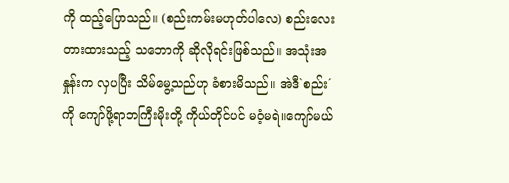ကို ထည့်ပြောသည်။ (စည်းကမ်းမဟုတ်ပါလေ) စည်းလေးတားထားသည့် သဘောကို ဆိုလိုရင်းဖြစ်သည်။ အသုံးအနှုန်းက လှပပြီး သိမ်မွေ့သည်ဟု ခံစားမိသည်။ အဲဒီ`စည်း´ကို ကျော်ဖို့ရာဘကြီးမိုးတို့ ကိုယ်တိုင်ပင် မဝံ့မရဲ။ကျော်မယ်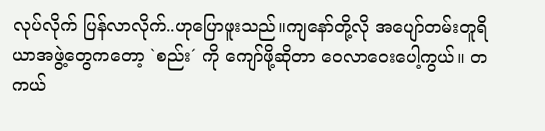လုပ်လိုက် ပြန်လာလိုက်..ဟုပြောဖူးသည်။ကျနော်တို့လို အပျော်တမ်းတူရိယာအဖွဲ့တွေကတော့ `စည်း´ ကို ကျော်ဖို့ဆိုတာ ဝေလာဝေးပေါ့ကွယ်။ တကယ်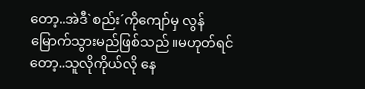တော့..အဲဒီ`စည်း´ကိုကျော်မှ လွန်မြောက်သွားမည်ဖြစ်သည်။မဟုတ်ရင်တော့..သူလိုကိုယ်လို နေ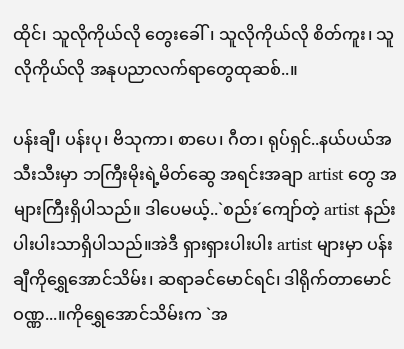ထိုင်၊ သူလိုကိုယ်လို တွေးခေါ်၊ သူလိုကိုယ်လို စိတ်ကူး၊ သူလိုကိုယ်လို အနုပညာလက်ရာတွေထုဆစ်..။

ပန်းချီ၊ ပန်းပု၊ ဗိသုကာ၊ စာပေ၊ ဂီတ၊ ရုပ်ရှင်..နယ်ပယ်အသီးသီးမှာ ဘကြီးမိုးရဲ့မိတ်ဆွေ အရင်းအချာ artist တွေ အများကြီးရှိပါသည်။ ဒါပေမယ့်..`စည်း´ကျော်တဲ့ artist နည်းပါးပါးသာရှိပါသည်။အဲဒီ ရှားရှားပါးပါး artist များမှာ ပန်းချီကိုရွှေအောင်သိမ်း၊ ဆရာခင်မောင်ရင်၊ ဒါရိုက်တာမောင်ဝဏ္ဏ...။ကိုရွှေအောင်သိမ်းက `အ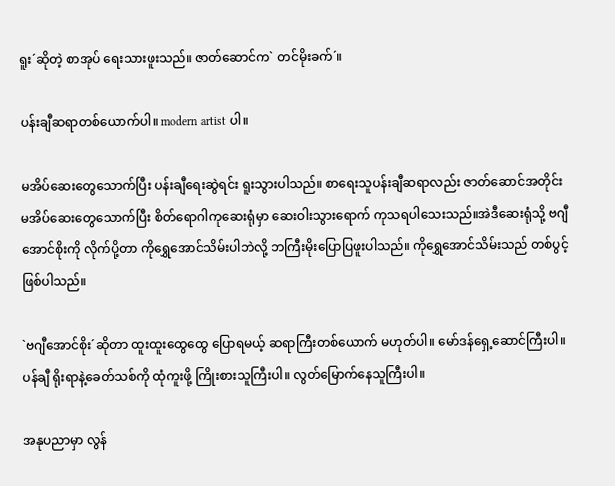ရူး´ဆိုတဲ့ စာအုပ် ရေးသားဖူးသည်။ ဇာတ်ဆောင်က` တင်မိုးခက်´။

ပန်းချီဆရာတစ်ယောက်ပါ။ modern artist ပါ။

မအိပ်ဆေးတွေသောက်ပြီး ပန်းချီရေးဆွဲရင်း ရူးသွားပါသည်။ စာရေးသူပန်းချီဆရာလည်း ဇာတ်ဆောင်အတိုင်း မအိပ်ဆေးတွေသောက်ပြီး စိတ်ရောဂါကုဆေးရုံမှာ ဆေးဝါးသွားရောက် ကုသရပါသေးသည်။အဲဒီဆေးရုံသို့ ဗဂျီအောင်စိုးကို လိုက်ပို့တာ ကိုရွှေအောင်သိမ်းပါဘဲလို့ ဘကြီးမိုးပြောပြဖူးပါသည်။ ကိုရွှေအောင်သိမ်းသည် တစ်ပွင့်ဖြစ်ပါသည်။

`ဗဂျီအောင်စိုး´ဆိုတာ ထူးထူးထွေထွေ ပြောရမယ့် ဆရာကြီးတစ်ယောက် မဟုတ်ပါ။ မော်ဒန်ရှေ့ဆောင်ကြီးပါ။ ပန်ချီ ရိုးရာနဲ့ခေတ်သစ်ကို ထုံကူးဖို့ ကြိုးစားသူကြီးပါ။ လွတ်မြောက်နေသူကြီးပါ။

အနုပညာမှာ လွန်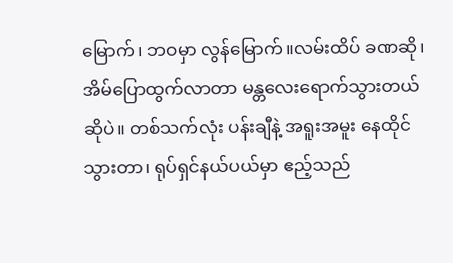မြောက်၊ ဘဝမှာ လွန်မြောက်။လမ်းထိပ် ခဏဆို၊ အိမ်ပြောထွက်လာတာ မန္တလေးရောက်သွားတယ်ဆိုပဲ။ တစ်သက်လုံး ပန်းချီနဲ့ အရူးအမူး နေထိုင်သွားတာ၊ ရုပ်ရှင်နယ်ပယ်မှာ ဧည့်သည်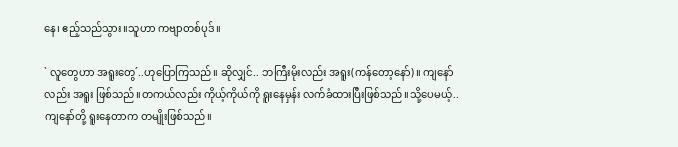နေ၊ ဧည့်သည်သွား။သူဟာ ကဗျာတစ်ပုဒ်။

` လူတွေဟာ အရူးတွေ´..ဟုပြောကြသည်။ ဆိုလျှင်.. ဘကြီးမိုးလည်း အရူး(ကန်တော့နော်)။ ကျနော်လည်း အရူး ဖြစ်သည်။တကယ်လည်း ကိုယ့်ကိုယ်ကို ရူးနေမှန်း လက်ခံထားပြီးဖြစ်သည်။သို့ပေမယ့်..ကျနော်တို့ ရူးနေတာက တမျိုးဖြစ်သည်။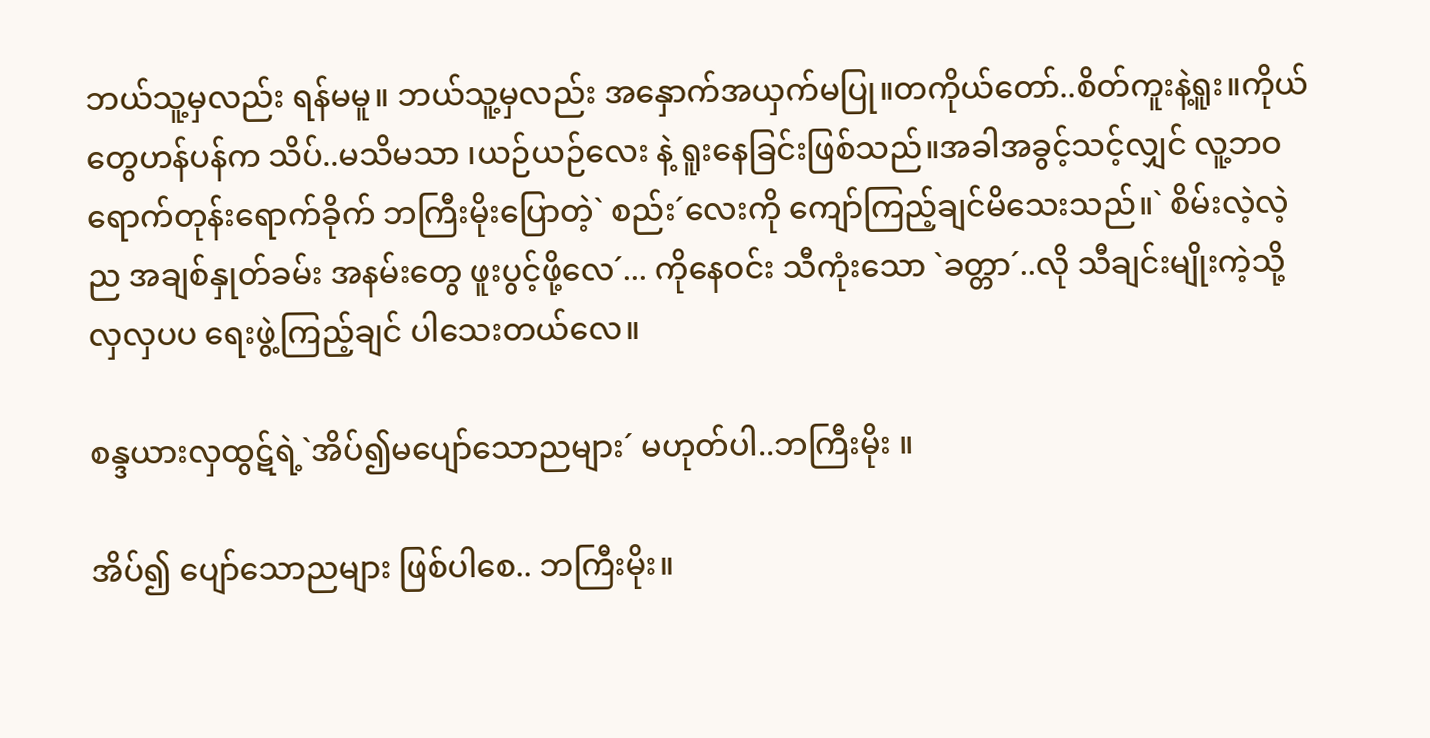ဘယ်သူ့မှလည်း ရန်မမူ။ ဘယ်သူ့မှလည်း အနှောက်အယှက်မပြု။တကိုယ်တော်..စိတ်ကူးနဲ့ရူး။ကိုယ်တွေဟန်ပန်က သိပ်..မသိမသာ ၊ယဉ်ယဉ်လေး နဲ့ ရူးနေခြင်းဖြစ်သည်။အခါအခွင့်သင့်လျှင် လူ့ဘဝရောက်တုန်းရောက်ခိုက် ဘကြီးမိုးပြောတဲ့` စည်း´လေးကို ကျော်ကြည့်ချင်မိသေးသည်။` စိမ်းလဲ့လဲ့ည အချစ်နှုတ်ခမ်း အနမ်းတွေ ဖူးပွင့်ဖို့လေ´... ကိုနေဝင်း သီကုံးသော `ခတ္တာ´..လို သီချင်းမျိုးကဲ့သို့ လှလှပပ ရေးဖွဲ့ကြည့်ချင် ပါသေးတယ်လေ။

စန္ဒယားလှထွဋ်ရဲ့`အိပ်၍မပျော်သောညများ´ မဟုတ်ပါ..ဘကြီးမိုး ။

အိပ်၍ ပျော်သောညများ ဖြစ်ပါစေ.. ဘကြီးမိုး။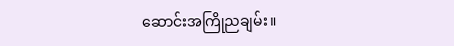ဆောင်းအကြိုညချမ်း။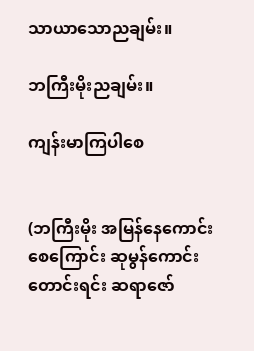သာယာသောညချမ်း။

ဘကြီးမိုးညချမ်း။

ကျန်းမာကြပါစေ


(ဘကြီးမိုး အမြန်နေကောင်းစေကြောင်း ဆုမွန်ကောင်းတောင်းရင်း ဆရာဇော်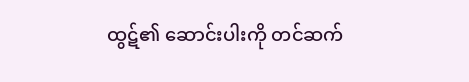ထွဋ်၏ ဆောင်းပါးကို တင်ဆက်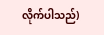လိုက်ပါသည်)